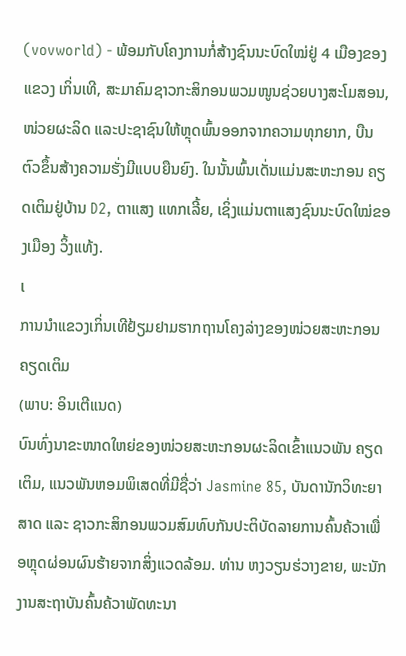(vovworld) - ພ້ອມກັບໂຄງການກໍ່ສ້າງຊົນນະບົດໃໝ່ຢູ່ 4 ເມືອງຂອງແຂວງ ເກິ່ນເທີ, ສະມາຄົມຊາວກະສິກອນພວມໜູນຊ່ວຍບາງສະໂມສອນ, ໜ່ວຍຜະລິດ ແລະປະຊາຊົນໃຫ້ຫຼຸດພົ້ນອອກຈາກຄວາມທຸກຍາກ, ບືນຕົວຂຶ້ນສ້າງຄວາມຮັ່ງມີແບບຍືນຍົງ. ໃນນັ້ນພົ້ນເດັ່ນແມ່ນສະຫະກອນ ຄຽດເຕິມຢູ່ບ້ານ D2, ຕາແສງ ແທກເລີ້ຍ, ເຊິ່ງແມ່ນຕາແສງຊົນນະບົດໃໝ່ຂອງເມືອງ ວິ້ງແທ້ງ.
ເ
ການນຳແຂວງເກິ່ນເທີຢ້ຽມຢາມຮາກຖານໂຄງລ່າງຂອງໜ່ວຍສະຫະກອນຄຽດເຕິມ
(ພາບ: ອິນເຕີແນດ)
ບົນທົ່ງນາຂະໜາດໃຫຍ່ຂອງໜ່ວຍສະຫະກອນຜະລິດເຂົ້າແນວພັນ ຄຽດເຕິມ, ແນວພັນຫອມພິເສດທີ່ມີຊື່ວ່າ Jasmine 85, ບັນດານັກວິທະຍາສາດ ແລະ ຊາວກະສິກອນພວມສົມທົບກັນປະຕິບັດລາຍການຄົ້ນຄ້ວາເພື່ອຫຼຸດຜ່ອນຜົນຮ້າຍຈາກສິ່ງແວດລ້ອມ. ທ່ານ ຫງວຽນຮ່ວາງຂາຍ, ພະນັກງານສະຖາບັນຄົ້ນຄ້ວາພັດທະນາ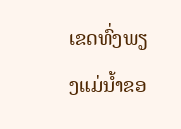ເຂດທົ່ງພຽງແມ່ນ້ຳຂອ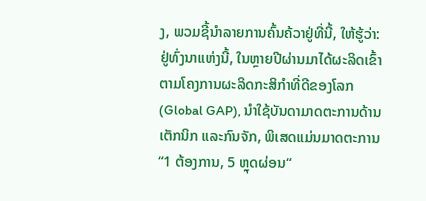ງ, ພວມຊີ້ນຳລາຍການຄົ້ນຄ້ວາຢູ່ທີ່ນີ້, ໃຫ້ຮູ້ວ່າ: ຢູ່ທົ່ງນາແຫ່ງນີ້, ໃນຫຼາຍປີຜ່ານມາໄດ້ຜະລິດເຂົ້າຕາມໂຄງການຜະລິດກະສິກຳທີ່ດີຂອງໂລກ (Global GAP), ນຳໃຊ້ບັນດາມາດຕະການດ້ານເຕັກນິກ ແລະກົນຈັກ, ພິເສດແມ່ນມາດຕະການ “1 ຕ້ອງການ, 5 ຫຼຸດຜ່ອນ“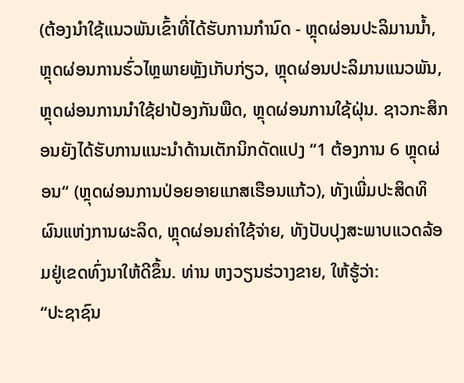(ຕ້ອງນຳໃຊ້ແນວພັນເຂົ້າທີ່ໄດ້ຮັບການກຳນົດ - ຫຼຸດຜ່ອນປະລິມານນ້ຳ, ຫຼຸດຜ່ອນການຮົ່ວໄຫຼພາຍຫຼັງເກັບກ່ຽວ, ຫຼຸດຜ່ອນປະລິມານແນວພັນ, ຫຼຸດຜ່ອນການນຳໃຊ້ຢາປ້ອງກັນພືດ, ຫຼຸດຜ່ອນການໃຊ້ຝຸ່ນ. ຊາວກະສິກອນຍັງໄດ້ຮັບການແນະນຳດ້ານເຕັກນິກດັດແປງ “1 ຕ້ອງການ 6 ຫຼຸດຜ່ອນ“ (ຫຼຸດຜ່ອນການປ່ອຍອາຍແກສເຮືອນແກ້ວ), ທັງເພີ່ມປະສິດທິຜົນແຫ່ງການຜະລິດ, ຫຼຸດຜ່ອນຄ່າໃຊ້ຈ່າຍ, ທັງປັບປຸງສະພາບແວດລ້ອມຢູ່ເຂດທົ່ງນາໃຫ້ດີຂຶ້ນ. ທ່ານ ຫງວຽນຮ່ວາງຂາຍ, ໃຫ້ຮູ້ວ່າ:
“ປະຊາຊົນ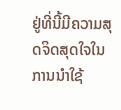ຢູ່ທີ່ນີ້ມີຄວາມສຸດຈິດສຸດໃຈໃນການນຳໃຊ້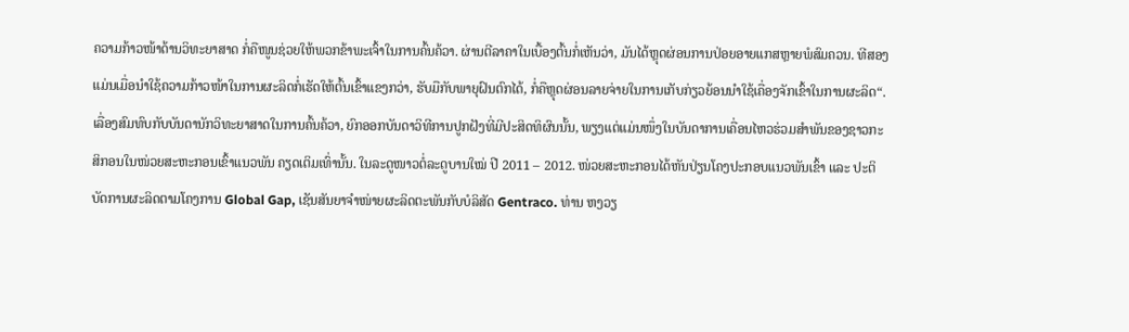ຄວາມກ້າວໜ້າດ້ານວິທະຍາສາດ ກໍ່ຄືໜູນຊ່ວຍໃຫ້ພວກຂ້າພະເຈົ້າໃນການຄົ້ນຄ້ວາ. ຜ່ານຕີລາຄາໃນເບື້ອງຕົ້ນກໍ່ເຫັນວ່າ, ມັນໄດ້ຫຼຸດຜ່ອນການປ່ອຍອາຍແກສຫຼາຍພໍສົມຄວນ. ທີສອງແມ່ນເມື່ອນຳໃຊ້ຄວາມກ້າວໜ້າໃນການຜະລິດກໍ່ເຮັດໃຫ້ຕົ້ນເຂົ້າແຂງກວ່າ, ຮັບມືກັບພາຍຸຝົນຕົກໄດ້, ກໍ່ຄືຫຼຸດຜ່ອນລາຍຈ່າຍໃນການເກັບກ່ຽວຍ້ອນນຳໃຊ້ເຄື່ອງຈັກເຂົ້າໃນການຜະລິດ“.
ເລື່ອງສົມທົບກັບບັນດານັກວິທະຍາສາດໃນການຄົ້ນຄ້ວາ, ຍົກອອກບັນດາວິທີການປູກຝັງທີ່ມີປະສິດທິຜົນນັ້ນ, ພຽງແຕ່ແມ່ນໜຶ່ງໃນບັນດາການເຄື່ອນໄຫວຮ່ວມສຳພັນຂອງຊາວກະສິກອນໃນໜ່ວຍສະຫະກອນເຂົ້າແນວພັນ ຄຽດເຕິມເທົ່ານັ້ນ. ໃນລະດູໜາວຕໍ່ລະດູບານໃໝ່ ປີ 2011 – 2012. ໜ່ວຍສະຫະກອນໄດ້ຫັນປ່ຽນໂຄງປະກອບແນວພັນເຂົ້າ ແລະ ປະຕິບັດການຜະລິດຕາມໂຄງການ Global Gap, ເຊັນສັນຍາຈຳໜ່າຍຜະລິດຕະພັນກັບບໍລິສັດ Gentraco. ທ່ານ ຫງວຽ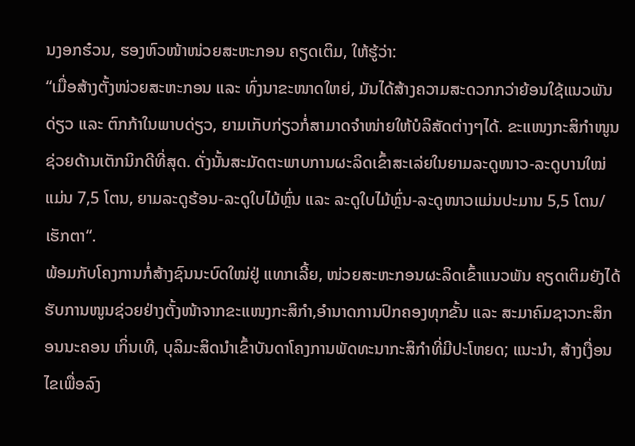ນງອກຮ໋ວນ, ຮອງຫົວໜ້າໜ່ວຍສະຫະກອນ ຄຽດເຕິມ, ໃຫ້ຮູ້ວ່າ:
“ເມື່ອສ້າງຕັ້ງໜ່ວຍສະຫະກອນ ແລະ ທົ່ງນາຂະໜາດໃຫຍ່, ມັນໄດ້ສ້າງຄວາມສະດວກກວ່າຍ້ອນໃຊ້ແນວພັນດ່ຽວ ແລະ ຕົກກ້າໃນພາບດ່ຽວ, ຍາມເກັບກ່ຽວກໍ່ສາມາດຈຳໜ່າຍໃຫ້ບໍລິສັດຕ່າງໆໄດ້. ຂະແໜງກະສິກຳໜູນຊ່ວຍດ້ານເຕັກນິກດີທີ່ສຸດ. ດັ່ງນັ້ນສະມັດຕະພາບການຜະລິດເຂົ້າສະເລ່ຍໃນຍາມລະດູໜາວ-ລະດູບານໃໝ່ແມ່ນ 7,5 ໂຕນ, ຍາມລະດູຮ້ອນ-ລະດູໃບໄມ້ຫຼົ່ນ ແລະ ລະດູໃບໄມ້ຫຼົ່ນ-ລະດູໜາວແມ່ນປະມານ 5,5 ໂຕນ/ເຮັກຕາ“.
ພ້ອມກັບໂຄງການກໍ່ສ້າງຊົນນະບົດໃໝ່ຢູ່ ແທກເລີ້ຍ, ໜ່ວຍສະຫະກອນຜະລິດເຂົ້າແນວພັນ ຄຽດເຕິມຍັງໄດ້ຮັບການໜູນຊ່ວຍຢ່າງຕັ້ງໜ້າຈາກຂະແໜງກະສິກຳ,ອຳນາດການປົກຄອງທຸກຂັ້ນ ແລະ ສະມາຄົມຊາວກະສິກອນນະຄອນ ເກິ່ນເທີ, ບຸລິມະສິດນຳເຂົ້າບັນດາໂຄງການພັດທະນາກະສິກຳທີ່ມີປະໂຫຍດ; ແນະນຳ, ສ້າງເງື່ອນໄຂເພື່ອລົງ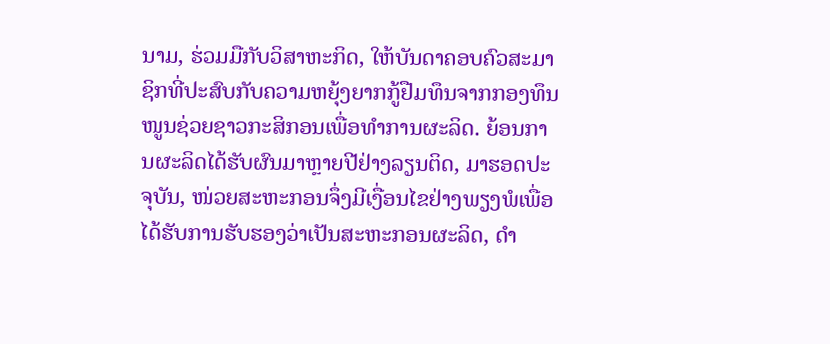ນາມ, ຮ່ວມມືກັບວິສາຫະກິດ, ໃຫ້ບັນດາຄອບຄົວສະມາຊິກທີ່ປະສົບກັບຄວາມຫຍຸ້ງຍາກກູ້ຢືມທຶນຈາກກອງທຶນໜູນຊ່ວຍຊາວກະສິກອນເພື່ອທຳການຜະລິດ. ຍ້ອນການຜະລິດໄດ້ຮັບຜົນມາຫຼາຍປີຢ່າງລຽນຕິດ, ມາຮອດປະຈຸບັນ, ໜ່ວຍສະຫະກອນຈຶ່ງມີເງື່ອນໄຂຢ່າງພຽງພໍເພື່ອໄດ້ຮັບການຮັບຮອງວ່າເປັນສະຫະກອນຜະລິດ, ດຳ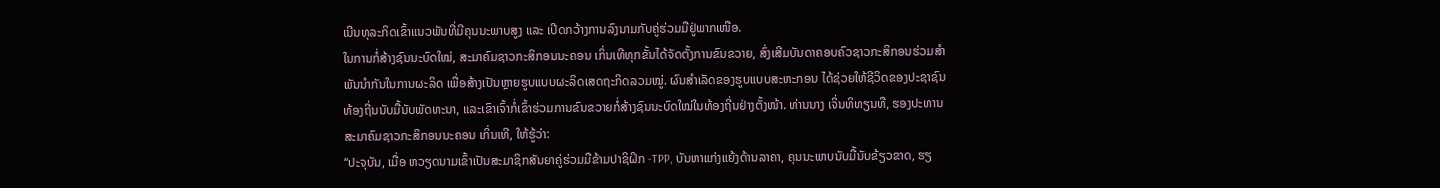ເນີນທຸລະກິດເຂົ້າແນວພັນທີ່ມີຄຸນນະພາບສູງ ແລະ ເປີດກວ້າງການລົງນາມກັບຄູ່ຮ່ວມມືຢູ່ພາກເໜືອ.
ໃນການກໍ່ສ້າງຊົນນະບົດໃໝ່, ສະມາຄົມຊາວກະສິກອນນະຄອນ ເກິ່ນເທີທຸກຂັ້ນໄດ້ຈັດຕັ້ງການຂົນຂວາຍ, ສົ່ງເສີມບັນດາຄອບຄົວຊາວກະສິກອນຮ່ວມສຳພັນນຳກັນໃນການຜະລິດ ເພື່ອສ້າງເປັນຫຼາຍຮູບແບບຜະລິດເສດຖະກິດລວມໝູ່. ຜົນສຳເລັດຂອງຮູບແບບສະຫະກອນ ໄດ້ຊ່ວຍໃຫ້ຊີວິດຂອງປະຊາຊົນທ້ອງຖີ່ນນັບມື້ນັບພັດທະນາ, ແລະເຂົາເຈົ້າກໍ່ເຂົ້າຮ່ວມການຂົນຂວາຍກໍ່ສ້າງຊົນນະບົດໃໝ່ໃນທ້ອງຖີ່ນຢ່າງຕັ້ງໜ້າ. ທ່ານນາງ ເຈິ່ນທິທຽນທື, ຮອງປະທານສະມາຄົມຊາວກະສິກອນນະຄອນ ເກິ່ນເທີ, ໃຫ້ຮູ້ວ່າ:
“ປະຈຸບັນ, ເມື່ອ ຫວຽດນາມເຂົ້າເປັນສະມາຊິກສັນຍາຄູ່ຮ່ວມມືຂ້າມປາຊິຝິກ -TPP, ບັນຫາແກ່ງແຍ້ງດ້ານລາຄາ, ຄຸນນະພາບນັບມື້ນັບຂ້ຽວຂາດ, ຮຽ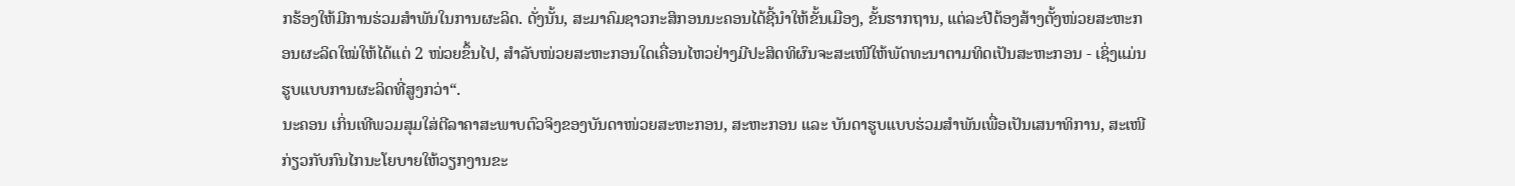ກຮ້ອງໃຫ້ມີການຮ່ວມສຳພັນໃນການຜະລິດ. ດັ່ງນັ້ນ, ສະມາຄົມຊາວກະສິກອນນະຄອນໄດ້ຊີ້ນຳໃຫ້ຂັ້ນເມືອງ, ຂັ້ນຮາກຖານ, ແຕ່ລະປີຕ້ອງສ້າງຕັ້ງໜ່ວຍສະຫະກອນຜະລິດໃໝ່ໃຫ້ໄດ້ແຕ່ 2 ໜ່ວຍຂຶ້ນໄປ, ສຳລັບໜ່ວຍສະຫະກອນໃດເຄື່ອນໄຫວຢ່າງມີປະສິດທິຜົນຈະສະເໜີໃຫ້ພັດທະນາຕາມທິດເປັນສະຫະກອນ - ເຊິ່ງແມ່ນຮູບແບບການຜະລິດທີ່ສູງກວ່າ“.
ນະຄອນ ເກິ່ນເທີພວມສຸມໃສ່ຕີລາຄາສະພາບຕົວຈິງຂອງບັນດາໜ່ວຍສະຫະກອນ, ສະຫະກອນ ແລະ ບັນດາຮູບແບບຮ່ວມສຳພັນເພື່ອເປັນເສນາທິການ, ສະເໜີກ່ຽວກັບກົນໄກນະໂຍບາຍໃຫ້ວຽກງານຂະ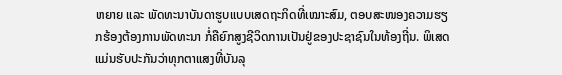ຫຍາຍ ແລະ ພັດທະນາບັນດາຮູບແບບເສດຖະກິດທີ່ເໝາະສົມ, ຕອບສະໜອງຄວາມຮຽກຮ້ອງຕ້ອງການພັດທະນາ ກໍ່ຄືຍົກສູງຊີວິດການເປັນຢູ່ຂອງປະຊາຊົນໃນທ້ອງຖີ່ນ. ພິເສດແມ່ນຮັບປະກັນວ່າທຸກຕາແສງທີ່ບັນລຸ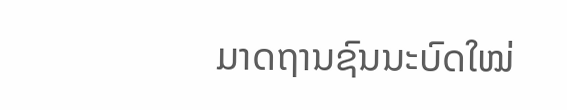ມາດຖານຊົນນະບົດໃໝ່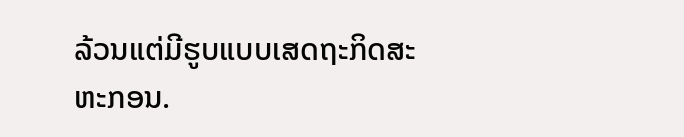ລ້ວນແຕ່ມີຮູບແບບເສດຖະກິດສະຫະກອນ.